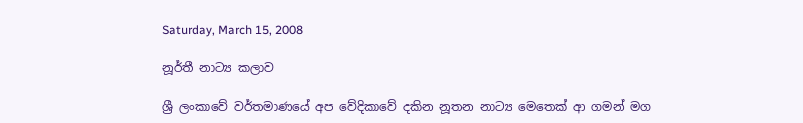Saturday, March 15, 2008

නූර්තී නාට්‍ය කලාව

ශ්‍රී ලංකාවේ වර්තමාණයේ අප වේදිකාවේ දකින නූතන නාට්‍ය මෙතෙක් ආ ගමන් මග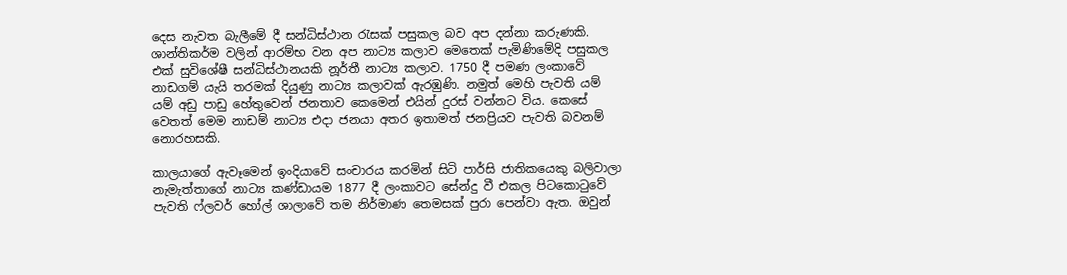දෙස නැවත බැලීමේ දී සන්ධිස්ථාන රැසක් පසුකල බව අප දන්නා කරුණකි. ශාන්තිකර්ම වලින් ආරම්භ වන අප නාට්‍ය කලාව මෙතෙක් පැමිණිමේදි පසුකල එක් සුවිශේෂී සන්ධිස්ථානයකි නූර්තී නාට්‍ය කලාව. 1750 දී පමණ ලංකාවේ නාඩගම් යැයි තරමක් දියුණු නාට්‍ය කලාවක් ඇරඹුණි. නමුත් මෙහි පැවති යම් යම් අඩු පාඩු හේතුවෙන් ජනතාව කෙමෙන් එයින් දුරස් වන්නට විය. කෙසේ වෙතත් මෙම නාඩම් නාට්‍ය එදා ජනයා අතර ඉතාමත් ජනප්‍රියව පැවති බවනම් නොරහසකි.

කාලයාගේ ඇවෑමෙන් ඉංදියාවේ සංචාරය කරමින් සිටි පාර්සි ජාතිකයෙකු බලිවාලා නැමැත්තාගේ නාට්‍ය කණ්ඩායම 1877 දී ලංකාවට සේන්දු වී එකල පිටකොටුවේ පැවති ෆ්ලවර් හෝල් ශාලාවේ තම නිර්මාණ තෙමසක් පුරා පෙන්වා ඇත. ඔවුන්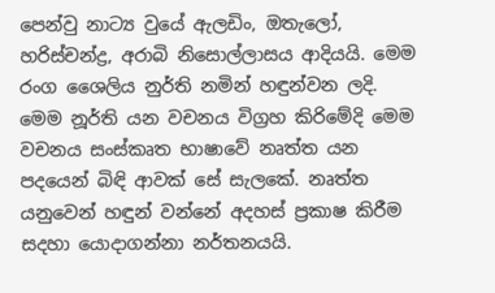පෙන්වු නාට්‍ය වුයේ ඇලඩිං, ඔතැලෝ, හරිස්චන්ද්‍ර, අරාබි නිසොල්ලාසය ආදියයි. මෙම රංග ශෛලිය නුර්ති නමින් හඳුන්වන ලදි. මෙම නූර්ති යන වචනය විග්‍රහ කිරිමේදි මෙම වචනය සංස්කෘත භාෂාවේ නෘත්ත යන පදයෙන් බිඳි ආවක් සේ සැලකේ. නෘත්ත යනුවෙන් හඳුන් වන්නේ අදහස් ප්‍රකාෂ කිරීම සදහා යොදාගන්නා නර්තනයයි.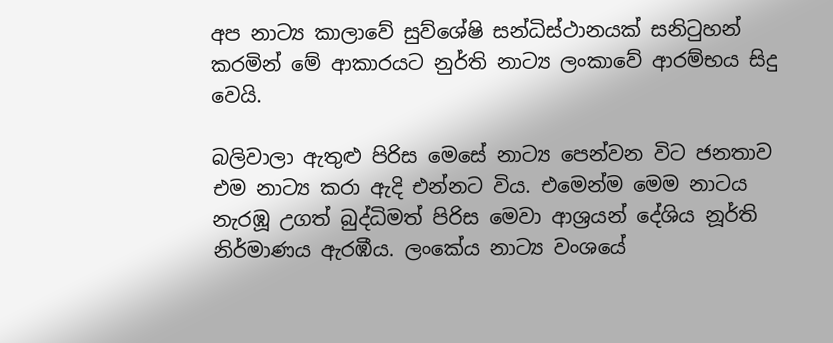අප නාට්‍ය කාලාවේ සුව්ශේෂි සන්ධිස්ථානයක් සනිටුහන් කරමින් මේ ආකාරයට නුර්ති නාට්‍ය ලංකාවේ ආරම්භය සිදු වෙයි.

බලිවාලා ඇතුළු පිරිස මෙසේ නාට්‍ය පෙන්වන විට ජනතාව එම නාට්‍ය කරා ඇදි එන්නට විය. එමෙන්ම මෙම නාටය නැරඹූ උගත් බුද්ධිමත් පිරිස මෙවා ආශ්‍රයන් දේශිය නූර්ති නිර්මාණය ඇරඹීය. ලංකේය නාට්‍ය වංශයේ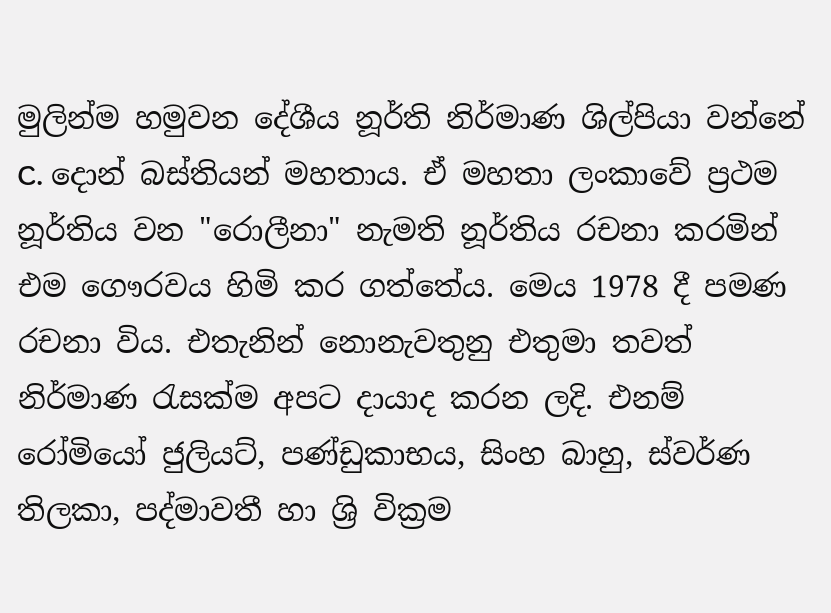මුලින්ම හමුවන දේශීය නූර්ති නිර්මාණ ශිල්පියා වන්නේ C. දොන් බස්තියන් මහතාය. ඒ මහතා ලංකාවේ ප්‍රථම නූර්තිය වන "රොලීනා" නැමති නූර්තිය රචනා කරමින් එම ගෞරවය හිමි කර ගත්තේය. මෙය 1978 දී පමණ රචනා විය. එතැනින් නොනැවතුනු එතුමා තවත් නිර්මාණ රැසක්ම අපට දායාද කරන ලදි. එනම් රෝමියෝ ජුලියට්, පණ්ඩුකාභය, සිංහ බාහු, ස්වර්ණ තිලකා, පද්මාවතී හා ශ්‍රි වික්‍රම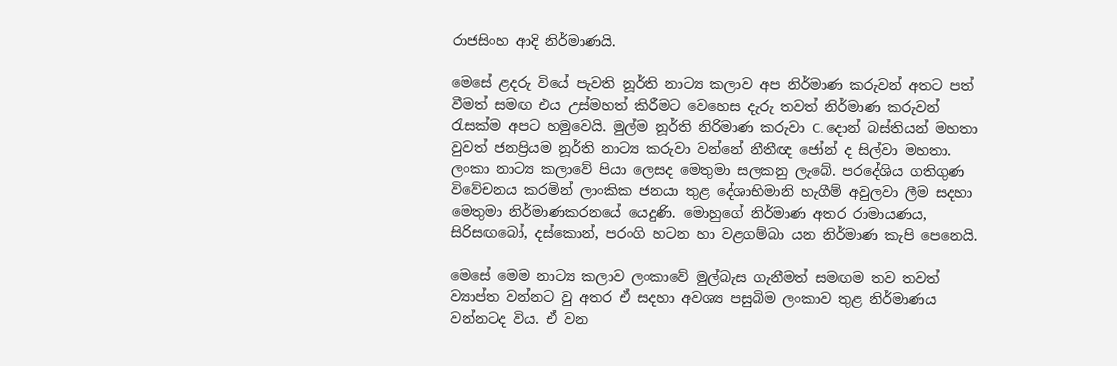රාජසිංහ ආදි නිර්මාණයි.

මෙසේ ළදරු වියේ පැවති නූර්ති නාට්‍ය කලාව අප නිර්මාණ කරුවන් අතට පත් වීමත් සමඟ එය උස්මහත් කිරීමට වෙහෙස දැරු තවත් නිර්මාණ කරුවන් රැසක්ම අපට හමුවෙයි. මුල්ම නූර්ති නිරිමාණ කරුවා C. දොන් බස්තියන් මහතා වුවත් ජනප්‍රියම නූර්ති නාට්‍ය කරුවා වන්නේ නීතීඥ ජෝන් ද සිල්වා මහතා. ලංකා නාට්‍ය කලාවේ පියා ලෙසද මෙතුමා සලකනු ලැබේ. පරදේශිය ගතිගුණ විවේචනය කරමින් ලාංකික ජනයා තුළ ‍දේශාභිමානි හැගීම් අවුලවා ලීම සදහා මෙතුමා නිර්මාණකරනයේ යෙදුණි. මොහුගේ නිර්මාණ අතර රාමායණය, සිරිසඟබෝ, දස්කොන්, පරංගි හටන හා වළගම්බා යන නිර්මාණ කැපි පෙනෙයි.

මෙ‍සේ මෙම නාට්‍ය කලාව ලංකාවේ මුල්බැස ගැනීමත් සමඟම තව තවත් ව්‍යාප්ත වන්නට වු අතර ඒ සදහා අවශ්‍ය පසුබිම ලංකාව තුළ නිර්මාණය වන්නටද විය. ඒ වන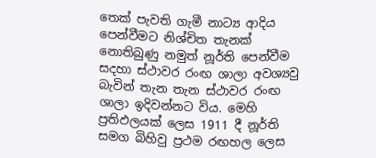තෙක් පැවති ගැමී නාට්‍ය ආදිය පෙන්වීමට නිශ්චිත තැනක් නොතිබුණු නමුත් නූර්ති පෙන්වීම සදහා ස්ථාවර රංඟ ශාලා අවශ්‍යවු බැවින් තැන තැන ස්ථාවර රංඟ ශාලා ඉදිවන්නට විය. මෙහි ප්‍රතිඵලයක් ලෙස 1911 දී නූර්ති සමග බිහිවු ප්‍රථම රඟහල ලෙස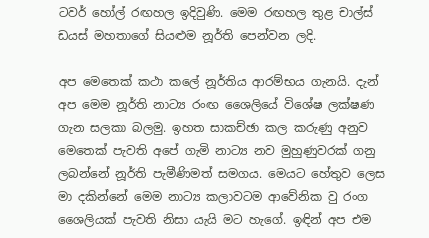ටවර් හෝල් රඟහල ඉදිවුණි. මෙම රඟහල තුළ චාල්ස් ඩයස් මහතාගේ සියළුම නූර්ති පෙන්වන ලදි.

අප මෙතෙක් කථා කලේ නූර්තිය ආරම්භය ගැනයි. දැන් අප මෙම නූර්ති නාට්‍ය රංඟ ශෛලියේ විශේෂ ලක්ෂණ ගැන සලකා බලමු. ඉහත සාකච්ඡා කල කරුණු අනුව මෙතෙක් පැවති අපේ ගැමි නාට්‍ය නව මුහුණුවරක් ගනු ලබන්නේ නූර්ති පැමීණිමත් සමගය. මෙයට හේතුව ලෙස මා දකින්නේ මෙම නාට්‍ය කලාවටම ආවේනික වු රංග ශෛලියක් පැවති නිසා යැයි මට හැගේ. ඉඳින් අප එම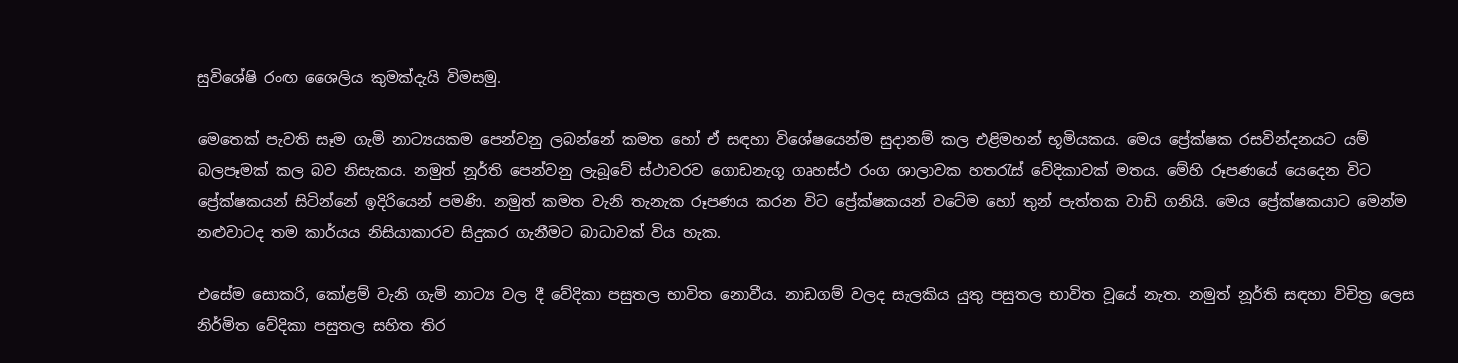සුවිශේෂි රංඟ ශෛලිය කුමක්දැයි විමසමු.

මෙතෙක් පැවති සෑම ගැමි නාට්‍යයකම පෙන්වනු ලබන්නේ කමත හෝ ඒ සඳහා විශේෂයෙන්ම සුදානම් කල එළිමහන් භූමියකය. මෙය ප්‍රේක්ෂක රසවින්දනයට යම් බලපෑමක් කල බව නිසැකය. නමුත් නූර්ති පෙන්වනු ලැබූවේ ස්ථාවරව ගොඩනැගූ ගෘහස්ථ රංග ශාලාවක හතරැස් වේදිකාවක් මතය. මේහි රූපණයේ යෙදෙන විට ප්‍රේක්ෂකයන් සිටින්නේ ඉදිරියෙන් පමණි. නමුත් කමත වැනි තැනැක රූපණය කරන විට ප්‍රේක්ෂකයන් ‍වටේම හෝ තුන් පැත්තක වාඩි ගනියි. මෙය ප්‍රේක්ෂකයාට මෙන්ම නළුවාටද තම කාර්යය නිසියාකාරව සිදුකර ගැනීමට බාධාවක් විය හැක.

එසේම සොකරි, කෝළම් වැනි ගැමි නාට්‍ය වල දී වේදිකා පසුතල භාවිත නොවීය. නාඩගම් වලද සැලකිය යුතු පසුතල භාවිත වූයේ නැත. නමුත් නූර්ති සඳහා විචිත්‍ර ලෙස නිර්මිත වේදිකා පසුතල සහිත තිර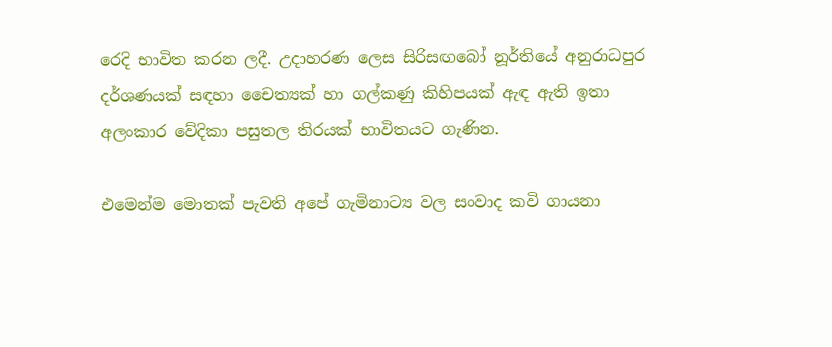රෙදි භාවිත කරන ලදී. උදාහරණ ලෙස සිරිසඟබෝ නූර්තියේ අනුරාධපුර දර්ශණයක් සඳහා චෛත්‍යක් හා ගල්කණු කිහිපයක් ඇඳ ඇති ඉතා අලංකාර වේදිකා පසුතල තිරයක් භාවිතයට ගැණින.

එමෙන්ම මොතක් පැවති අපේ ගැමිනාට්‍ය වල සංවාද කවි ගායනා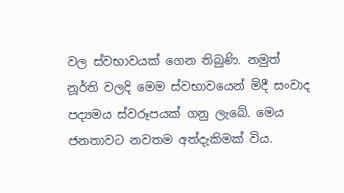වල ස්වභාවයක් ගෙන තිබුණි. නමුත් නූර්ති වලදි මෙම ස්වභාව‍යෙන් මිදී සංවාද පද්‍යමය ස්වරූපයක් ගනු ලැබේ. මෙය ජනතාවට නවතම අත්දැකිමක් විය.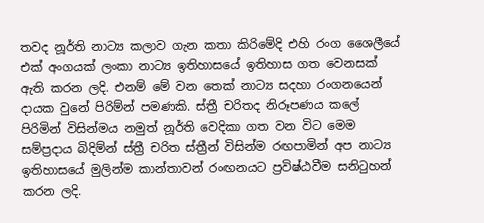තවද නූර්ති නාට්‍ය කලාව ගැන කතා කිරිමේදි එහි රංග ශෛලීයේ එක් අංගයක් ලංකා නාට්‍ය ඉතිහාසයේ ඉතිහාස ගත වෙනසක් ඇති කරන ලදි. එනම් මේ වන තෙක් නාට්‍ය සදහා රංගන‍යෙන් දායක වුනේ පිරිම්න් පමණකි. ස්ත්‍රී චරිතද නිරූපණය කලේ පිරිමින් විසින්මය නමුත් නූර්ති වෙදිකා ගත වන විට මෙම සම්ප්‍රදාය බිදිම්න් ස්ත්‍රී චරිත ස්ත්‍රීන් විසින්ම රඟපාමින් අප නාට්‍ය ඉතිහාසයේ මුලින්ම කාන්තාවන් රංඟනයට ප්‍රවිෂ්ඨවීම සනිටුහන් කරන ලදි.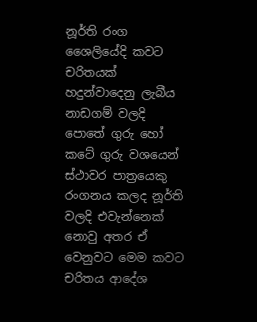නූර්ති රංග ශෛලියේදි කවට චරිතයක් හදුන්වාදෙනු ලැබීය නාඩගම් වලදි පොතේ ගුරු හෝ කටේ ගුරු වශයෙන් ස්ථාවර පාත්‍රයෙකු රංගනය කලද නූර්ති වලදි එවැන්නෙක් නොවු අතර ඒ වෙනුවට මෙම කවට චරිතය ආදේශ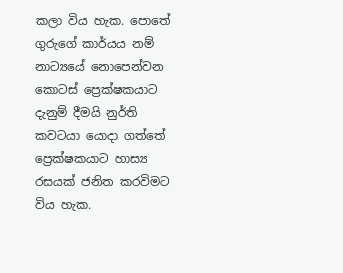කලා විය හැක. පො‍තේ ගුරුගේ කාර්යය නම් නාට්‍යයේ නොපෙන්වන කොටස් ප්‍රෙක්ෂකයාට දැනුම් දීමයි නුර්ති කවටයා යොදා ගත්තේ ප්‍රෙක්ෂකයාට හාස්‍ය රසයක් ජනිත කරවිමට විය හැක.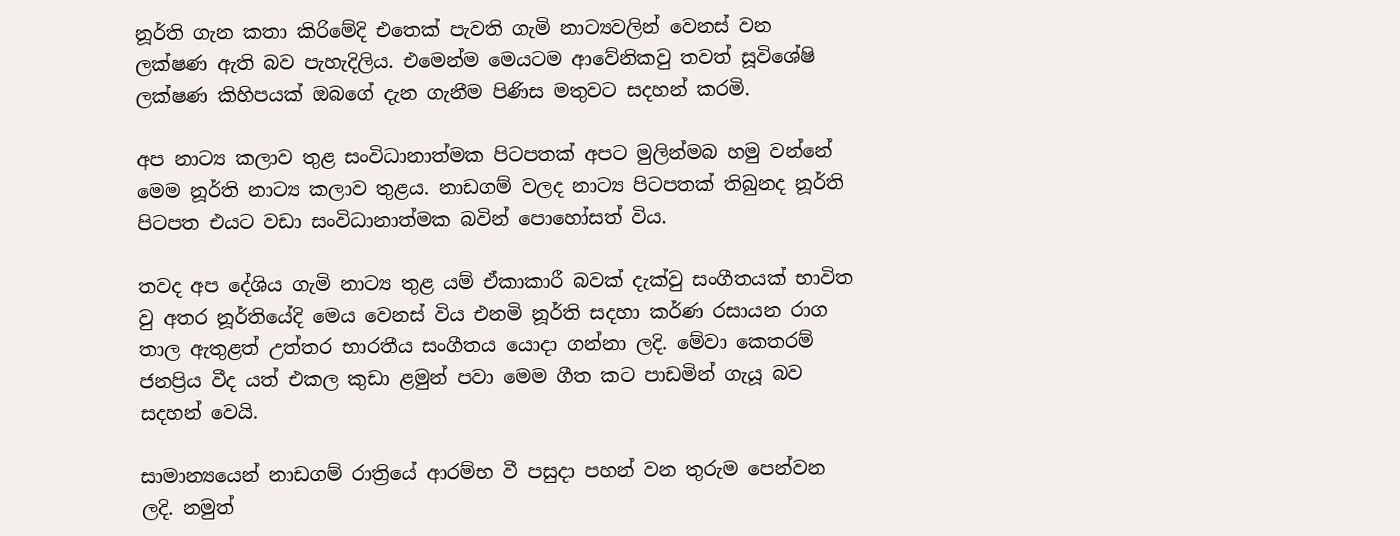නූර්ති ගැන කතා කිරිමේදි ‍එ‍තෙක් පැවති ගැමි නාට්‍යවලින් වෙනස් වන ලක්ෂණ ඇති බව පැහැදිලිය. එමෙන්ම මෙයටම ආවේනිකවු තවත් සූවිශේෂි ලක්ෂණ කිහිපයක් ඔබගේ දැන ගැනීම පිණිස මතුවට සදහන් කරමි.

අප නාට්‍ය කලාව තුළ සංවිධානාත්මක පිටපතක් අපට මුලින්මබ හමු වන්නේ මෙම නූර්ති නාට්‍ය කලාව තුළය. නාඩගම් වලද නාට්‍ය පිටපතක් තිබුනද නූර්ති පිටපත එයට වඩා සංවිධානාත්මක බවින් පොහෝසත් විය.

තවද අප දේශිය ගැමි නාට්‍ය තුළ යම් ඒකාකාරී බවක් දැක්වු සංගීතයක් භාවිත වු අතර නූර්තියේදි මෙය වෙනස් විය එනමි නූර්ති සදහා කර්ණ රසායන රාග තාල ඇතුළත් උත්තර භාරතීය සංගීතය යොදා ගන්නා ලදි. මේවා කෙතරම් ජනප්‍රිය වීද යත් එකල කුඩා ළමුන් පවා මෙම ගීත කට පාඩමින් ගැයූ බව සදහන් වෙයි.

සාමාන්‍යයෙන් නාඩගම් රාත්‍රියේ ආරම්භ වී පසුදා පහන් වන තුරුම පෙන්වන ලදි. නමුත්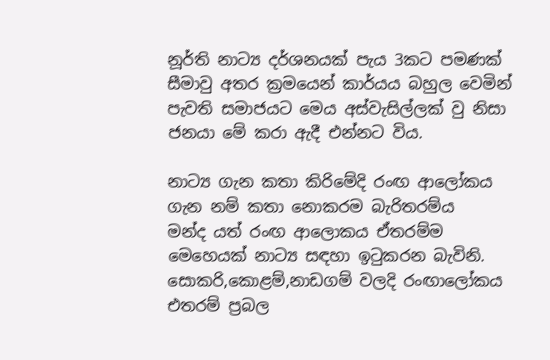නූර්ති නාට්‍ය දර්ශනයක් පැය 3කට පමණක් සීමාවු අතර ක්‍රමයෙන් කාර්යය බහුල වෙමින් පැවති සමාජයට මෙය අස්වැසිල්ලක් වු නිසා ජනයා මේ කරා ඇදී එන්නට විය.

නාට්‍ය ගැන කතා කිරිමේදි රංඟ ආලෝකය ගැන නම් කතා නොකරම බැරිතරම්ය මන්ද ‍යත් රංඟ ආලොකය ඒතරම්ම මෙහෙයක් නාට්‍ය සඳහා ඉටුකරන බැවිනි. සොකරි,කොළම්,නාඩගම් වලදි රංඟාලෝකය එතරම් ප්‍රබල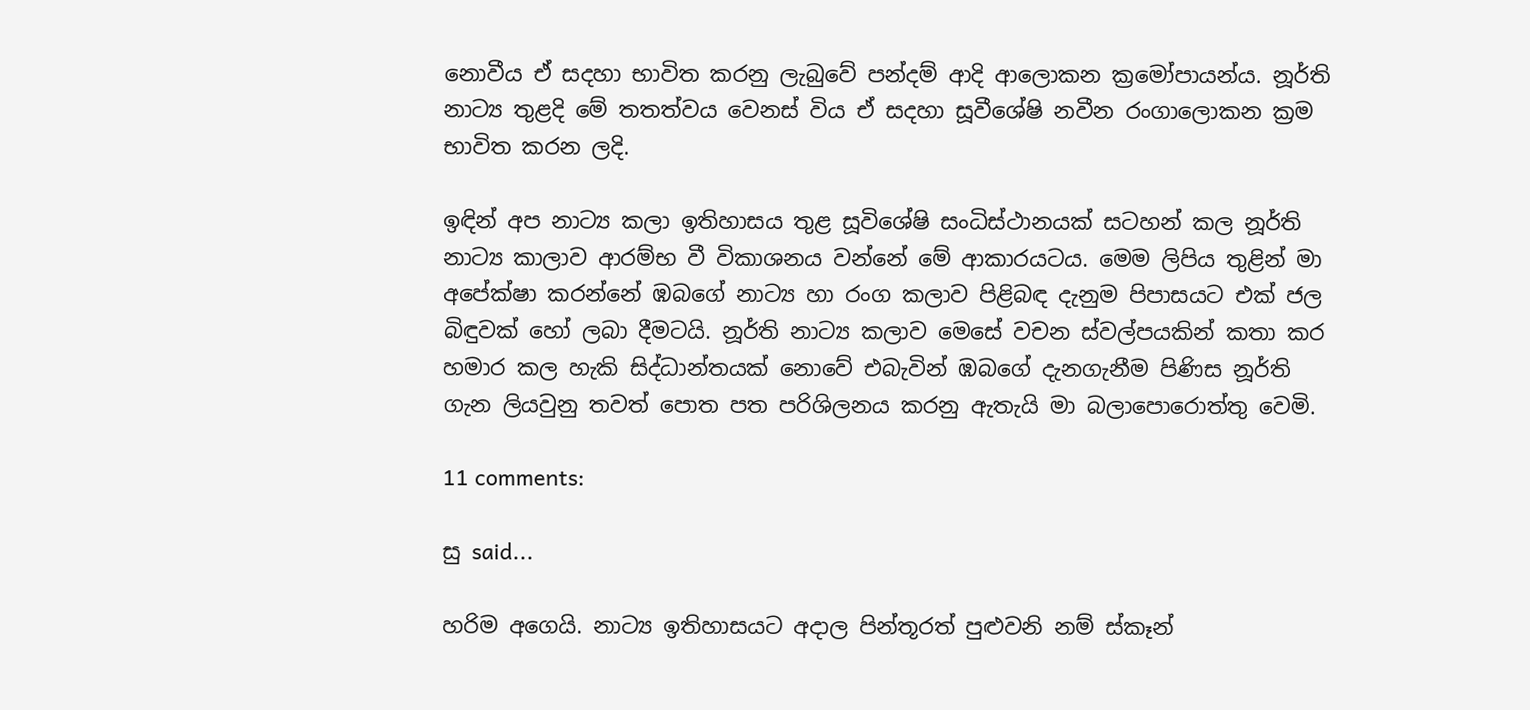නොවීය ඒ සදහා භාවිත කරනු ලැබුවේ පන්දම් ආදි ආලොකන ක්‍රමෝපායන්ය. නූර්ති නාට්‍ය තුළදි මේ තතත්වය වෙනස් විය ඒ සදහා සූවීශේෂි නවීන රංගාලොකන ක්‍රම භාවිත කරන ලදි.

ඉඳින් අප නාට්‍ය කලා ඉතිහාසය තුළ සූවිශේෂි සංධිස්ථානයක් සටහන් කල නූර්ති නාට්‍ය කාලාව ආරම්භ වී විකාශනය වන්නේ මේ ආකාරයටය. මෙම ලිපිය තුළින් මා අපේක්ෂා කරන්නේ ඹබගේ නාට්‍ය හා රංග කලාව පිළිබඳ දැනුම පිපාසයට එක් ජල බිඳුවක් හෝ ලබා දීමටයි. නූර්ති නාට්‍ය කලාව මෙසේ වචන ස්වල්පයකින් කතා කර හමාර කල හැකි සිද්ධාන්තයක් නොවේ එබැවින් ඹබගේ දැනගැනීම පිණිස නූර්ති ගැන ලියවුනු තවත් පොත පත පරිශිලනය කරනු ඇතැයි මා බලාපොරොත්තු වෙමි.

11 comments:

සු said...

හරිම අගෙයි. නාට්‍ය ඉතිහාසයට අදාල පින්තූරත් පුළුවනි නම් ස්කෑන්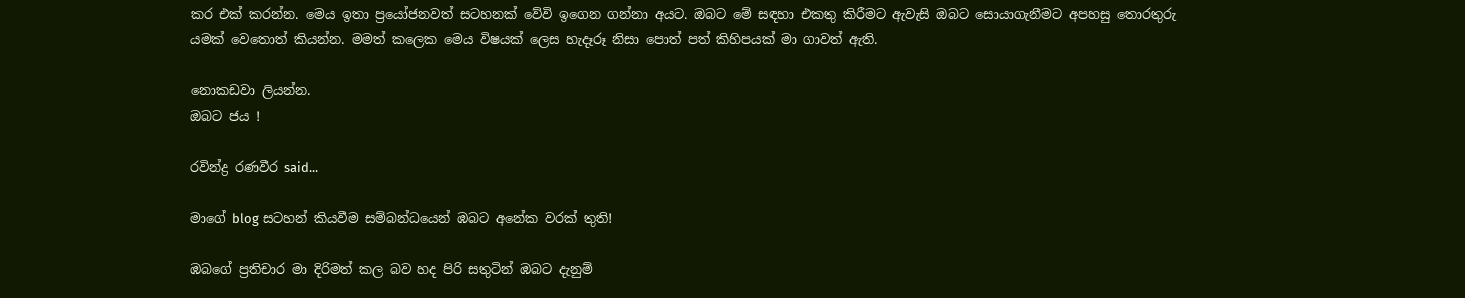කර එක් කරන්න. මෙය ඉතා ප්‍රයෝජනවත් සටහනක් වේවි ඉගෙන ගන්නා අයට. ඔබට මේ සඳහා එකතු කිරීමට ඇවැසි ඔබට සොයාගැනීමට අපහසු තොරතුරු යමක් වෙතොත් කියන්න. මමත් කලෙක මෙය විෂයක් ලෙස හැදෑරූ නිසා පොත් පත් කිහිපයක් මා ගාවත් ඇති.

නොකඩවා ලියන්න.
ඔබට ජය !

රවින්ද්‍ර රණවීර said...

මාගේ blog සටහන් කියවීම සම්බන්ධයෙන් ඹබට අනේක වරක් තුති!

ඹබගේ ප්‍රතිචාර මා දිරිමත් කල බව හද පිරි සතුටින් ඹබට දැනුම්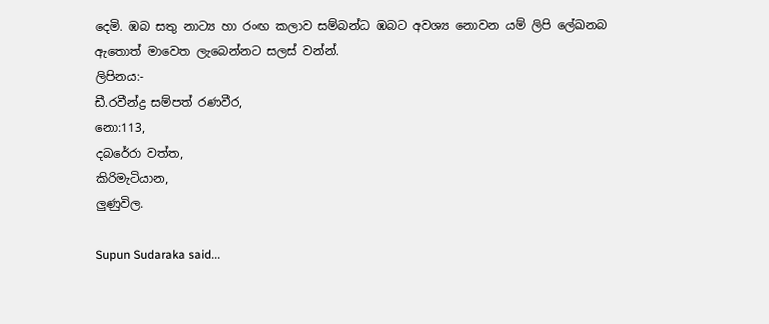දෙමි. ඹබ සතු නාට්‍ය හා රංඟ කලාව සම්බන්ධ ඹබට අවශ්‍ය නොවන යම් ලිපි ලේඛනබ ඇතොත් මාවෙත ලැබෙන්නට සලස් වන්න්.
ලිපිනය:-
ඩී.රවීන්ද්‍ර සම්පත් රණවීර,
නො:113,
දබරේරා වත්ත,
කිරිමැටියාන,
ලුණුවිල.

Supun Sudaraka said...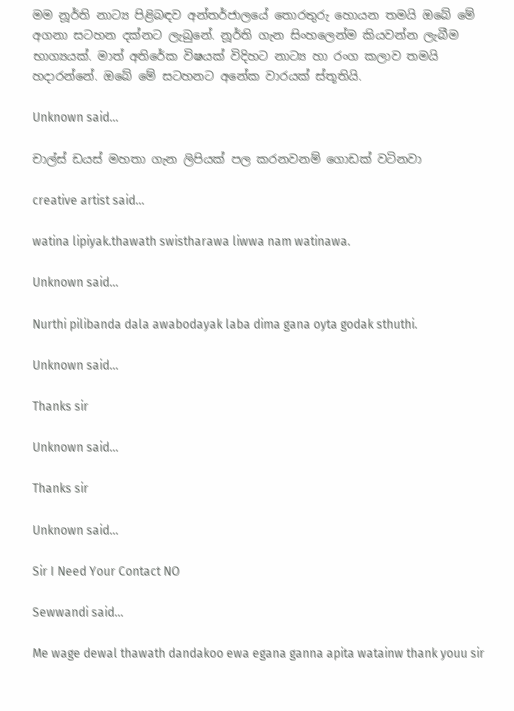මම නූර්ති නාට්‍ය පිළිබඳව අන්තර්ජාලයේ තොරතුරු හොයන තමයි ඔබේ මේ අගනා සටහන දක්නට ලැබුනේ. නූර්ති ගැන සිංහලෙන්ම කියවන්න ලැබීම භාග්‍යයක්. මාත් අතිරේක විෂයක් විදිහට නාට්‍ය හා රංග කලාව තමයි හදාරන්නේ. ඔබේ මේ සටහනට අනේක වාරයක් ස්තූතියි.

Unknown said...

චාල්ස් ඩයස් මහතා ගැන ලිපියක් පල කරනවනම් ගොඩක් වටිනවා

creative artist said...

watina lipiyak.thawath swistharawa liwwa nam watinawa.

Unknown said...

Nurthi pilibanda dala awabodayak laba dima gana oyta godak sthuthi.

Unknown said...

Thanks sir

Unknown said...

Thanks sir

Unknown said...

Sir I Need Your Contact NO

Sewwandi said...

Me wage dewal thawath dandakoo ewa egana ganna apita watainw thank youu sir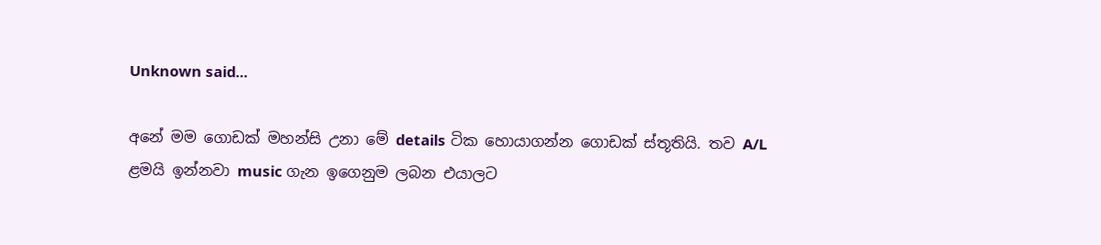Unknown said...

අනේ මම ගොඩක් මහන්සි උනා මේ details ටික හොයාගන්න ගොඩක් ස්තූතියි. තව A/L
ළමයි ඉන්නවා music ගැන ඉගෙනුම ලබන එයාලට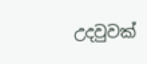උදවුවක්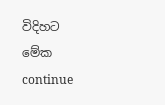විදිහට මේක continue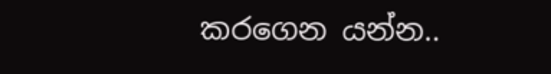කරගෙන යන්න..